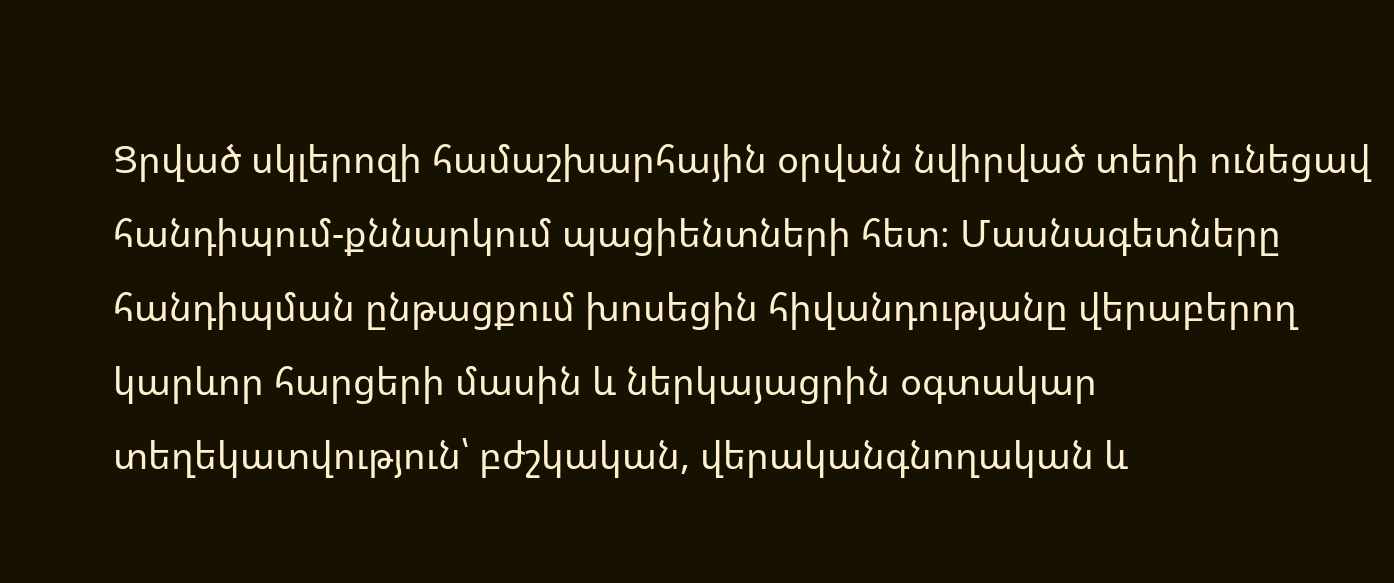Ցրված սկլերոզի համաշխարհային օրվան նվիրված տեղի ունեցավ հանդիպում-քննարկում պացիենտների հետ։ Մասնագետները հանդիպման ընթացքում խոսեցին հիվանդությանը վերաբերող կարևոր հարցերի մասին և ներկայացրին օգտակար տեղեկատվություն՝ բժշկական, վերականգնողական և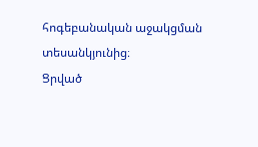հոգեբանական աջակցման տեսանկյունից։
Ցրված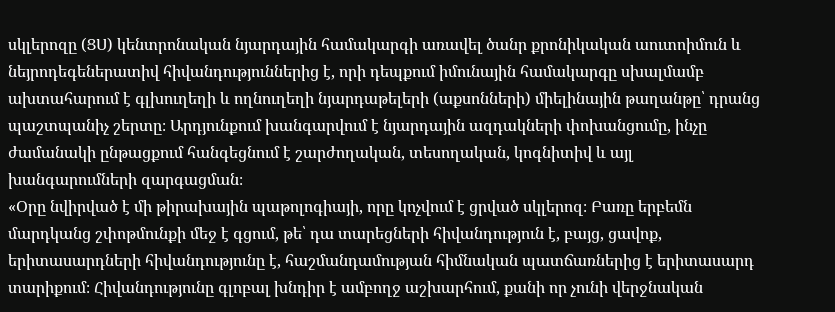սկլերոզը (ՑՍ) կենտրոնական նյարդային համակարգի առավել ծանր քրոնիկական աուտոիմուն և նեյրոդեգեներատիվ հիվանդություններից է, որի դեպքում իմունային համակարգը սխալմամբ ախտահարում է գլխուղեղի և ողնուղեղի նյարդաթելերի (աքսոնների) միելինային թաղանթը՝ դրանց պաշտպանիչ շերտը։ Արդյունքում խանգարվում է նյարդային ազդակների փոխանցումը, ինչը ժամանակի ընթացքում հանգեցնում է շարժողական, տեսողական, կոգնիտիվ և այլ խանգարումների զարգացման։
«Օրը նվիրված է մի թիրախային պաթոլոգիայի, որը կոչվում է ցրված սկլերոզ։ Բառը երբեմն մարդկանց շփոթմունքի մեջ է գցում, թե՝ դա տարեցների հիվանդություն է, բայց, ցավոք, երիտասարդների հիվանդությունը է, հաշմանդամության հիմնական պատճառներից է երիտասարդ տարիքում։ Հիվանդությունը գլոբալ խնդիր է ամբողջ աշխարհում, քանի որ չունի վերջնական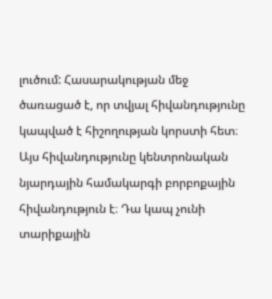լուծում: Հասարակության մեջ ծառացած է, որ տվյալ հիվանդությունը կապված է հիշողության կորստի հետ։ Այս հիվանդությունը կենտրոնական նյարդային համակարգի բորբոքային հիվանդություն է։ Դա կապ չունի տարիքային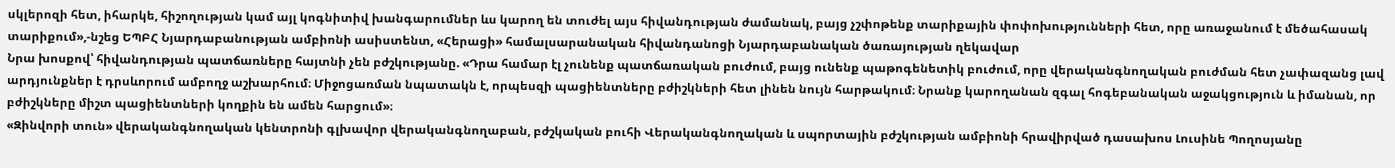սկլերոզի հետ, իհարկե, հիշողության կամ այլ կոգնիտիվ խանգարումներ ևս կարող են տուժել այս հիվանդության ժամանակ, բայց չշփոթենք տարիքային փոփոխությունների հետ, որը առաջանում է մեծահասակ տարիքում»,-նշեց ԵՊԲՀ Նյարդաբանության ամբիոնի ասիստենտ, «Հերացի» համալսարանական հիվանդանոցի Նյարդաբանական ծառայության ղեկավար
Նրա խոսքով՝ հիվանդության պատճառները հայտնի չեն բժշկությանը. «Դրա համար էլ չունենք պատճառական բուժում, բայց ունենք պաթոգենետիկ բուժում, որը վերականգնողական բուժման հետ չափազանց լավ արդյունքներ է դրսևորում ամբողջ աշխարհում։ Միջոցառման նպատակն է, որպեսզի պացիենտները բժիշկների հետ լինեն նույն հարթակում։ Նրանք կարողանան զգալ հոգեբանական աջակցություն և իմանան, որ բժիշկները միշտ պացիենտների կողքին են ամեն հարցում»։
«Զինվորի տուն» վերականգնողական կենտրոնի գլխավոր վերականգնողաբան, բժշկական բուհի Վերականգնողական և սպորտային բժշկության ամբիոնի հրավիրված դասախոս Լուսինե Պողոսյանը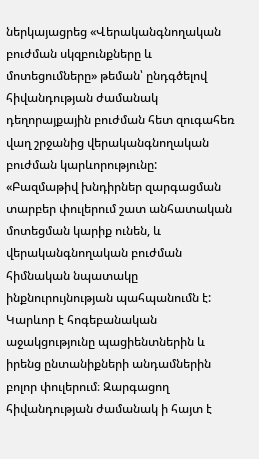ներկայացրեց «Վերականգնողական բուժման սկզբունքները և մոտեցումները» թեման՝ ընդգծելով հիվանդության ժամանակ դեղորայքային բուժման հետ զուգահեռ վաղ շրջանից վերականգնողական բուժման կարևորությունը:
«Բազմաթիվ խնդիրներ զարգացման տարբեր փուլերում շատ անհատական մոտեցման կարիք ունեն, և վերականգնողական բուժման հիմնական նպատակը ինքնուրույնության պահպանումն է: Կարևոր է հոգեբանական աջակցությունը պացիենտներին և իրենց ընտանիքների անդամներին բոլոր փուլերում։ Զարգացող հիվանդության ժամանակ ի հայտ է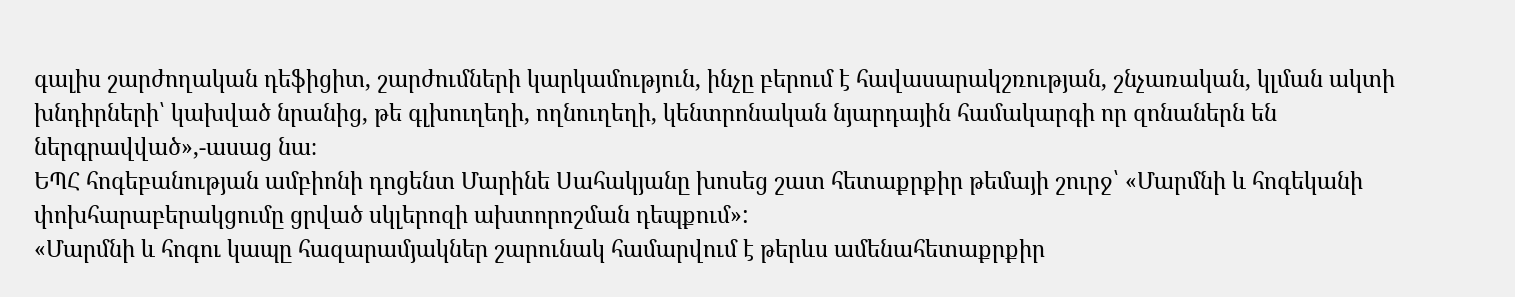գալիս շարժողական դեֆիցիտ, շարժումների կարկամություն, ինչը բերում է հավասարակշռության, շնչառական, կլման ակտի խնդիրների՝ կախված նրանից, թե գլխուղեղի, ողնուղեղի, կենտրոնական նյարդային համակարգի որ զոնաներն են ներգրավված»,-ասաց նա։
ԵՊՀ հոգեբանության ամբիոնի դոցենտ Մարինե Սահակյանը խոսեց շատ հետաքրքիր թեմայի շուրջ՝ «Մարմնի և հոգեկանի փոխհարաբերակցումը ցրված սկլերոզի ախտորոշման դեպքում»:
«Մարմնի և հոգու կապը հազարամյակներ շարունակ համարվում է թերևս ամենահետաքրքիր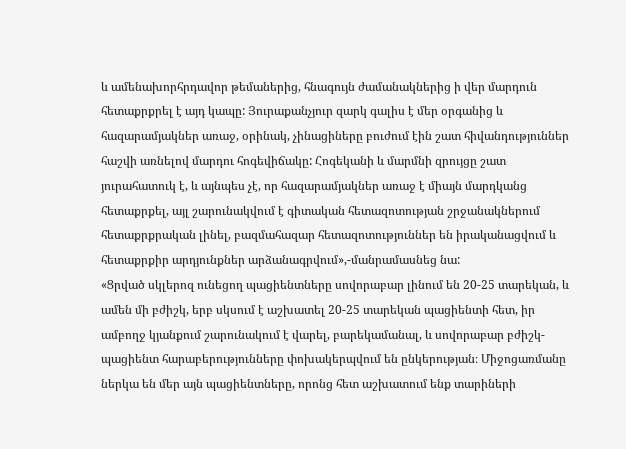և ամենախորհրդավոր թեմաներից, հնագույն ժամանակներից ի վեր մարդուն հետաքրքրել է այդ կապը: Յուրաքանչյուր զարկ գալիս է մեր օրգանից և հազարամյակներ առաջ, օրինակ, չինացիները բուժում էին շատ հիվանդություններ հաշվի առնելով մարդու հոգեվիճակը: Հոգեկանի և մարմնի զրույցը շատ յուրահատուկ է, և այնպես չէ, որ հազարամյակներ առաջ է միայն մարդկանց հետաքրքել, այլ շարունակվում է գիտական հետազոտության շրջանակներում հետաքրքրական լինել, բազմահազար հետազոտություններ են իրականացվում և հետաքրքիր արդյունքներ արձանագրվում»,-մանրամասնեց նա:
«Ցրված սկլերոզ ունեցող պացիենտները սովորաբար լինում են 20-25 տարեկան, և ամեն մի բժիշկ, երբ սկսում է աշխատել 20-25 տարեկան պացիենտի հետ, իր ամբողջ կյանքում շարունակում է վարել, բարեկամանալ, և սովորաբար բժիշկ-պացիենտ հարաբերությունները փոխակերպվում են ընկերության։ Միջոցառմանը ներկա են մեր այն պացիենտները, որոնց հետ աշխատում ենք տարիների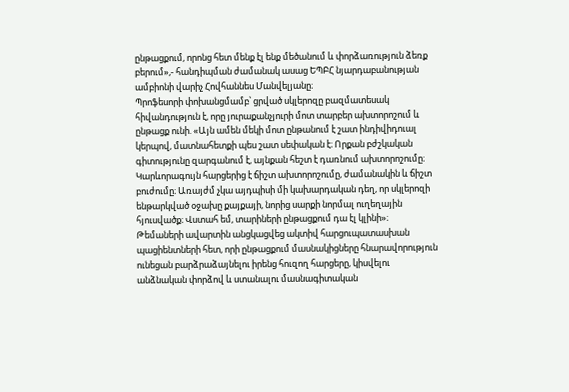ընթացքում, որոնց հետ մենք էլ ենք մեծանում և փորձառություն ձեռք բերում»,- հանդիպման ժամանակ ասաց ԵՊԲՀ նյարդաբանության ամբիոնի վարիչ Հովհաննես Մանվելյանը։
Պրոֆեսորի փոխանցմամբ՝ ցրված սկլերոզը բազմատեսակ հիվանդություն է, որը յուրաքանչյուրի մոտ տարբեր ախտորոշում և ընթացք ունի. «Այն ամեն մեկի մոտ ընթանում է շատ ինդիվիդուալ կերպով, մատնահետքի պես շատ սեփական է։ Որքան բժշկական գիտությունը զարգանում է, այնքան հեշտ է դառնում ախտորոշումը։ Կարևորագույն հարցերից է ճիշտ ախտորոշումը, ժամանակին և ճիշտ բուժումը։ Առայժմ չկա այդպիսի մի կախարդական դեղ, որ սկլերոզի ենթարկված օջախը քայքայի, նորից սարքի նորմալ ուղեղային հյուսվածք։ Վստահ եմ, տարիների ընթացքում դա էլ կլինի»։
Թեմաների ավարտին անցկացվեց ակտիվ հարցուպատասխան պացիենտների հետ, որի ընթացքում մասնակիցները հնարավորություն ունեցան բարձրաձայնելու իրենց հուզող հարցերը, կիսվելու անձնական փորձով և ստանալու մասնագիտական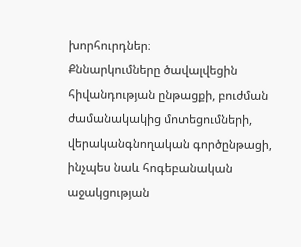խորհուրդներ։
Քննարկումները ծավալվեցին հիվանդության ընթացքի, բուժման ժամանակակից մոտեցումների, վերականգնողական գործընթացի, ինչպես նաև հոգեբանական աջակցության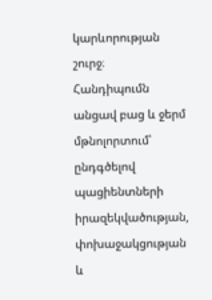կարևորության շուրջ։
Հանդիպումն անցավ բաց և ջերմ մթնոլորտում՝ ընդգծելով պացիենտների իրազեկվածության, փոխաջակցության և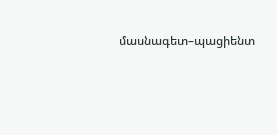մասնագետ–պացիենտ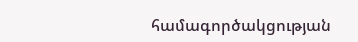համագործակցության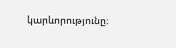կարևորությունը։